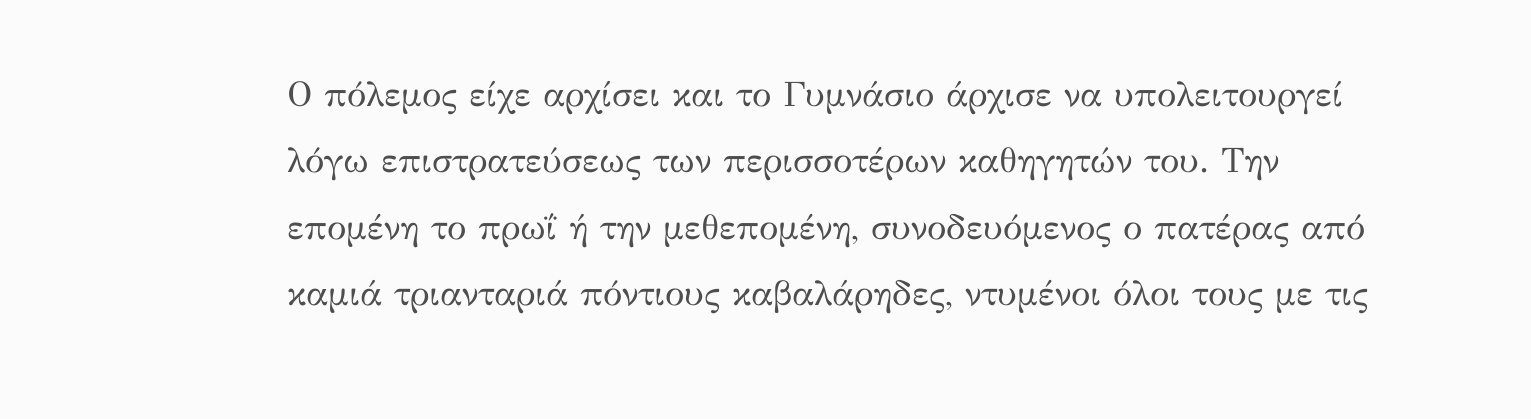Ο πόλεμος είχε αρχίσει και το Γυμνάσιο άρχισε να υπολειτουργεί λόγω επιστρατεύσεως των περισσοτέρων καθηγητών του. Την επομένη το πρωΐ ή την μεθεπομένη, συνοδευόμενος ο πατέρας από καμιά τριανταριά πόντιους καβαλάρηδες, ντυμένοι όλοι τους με τις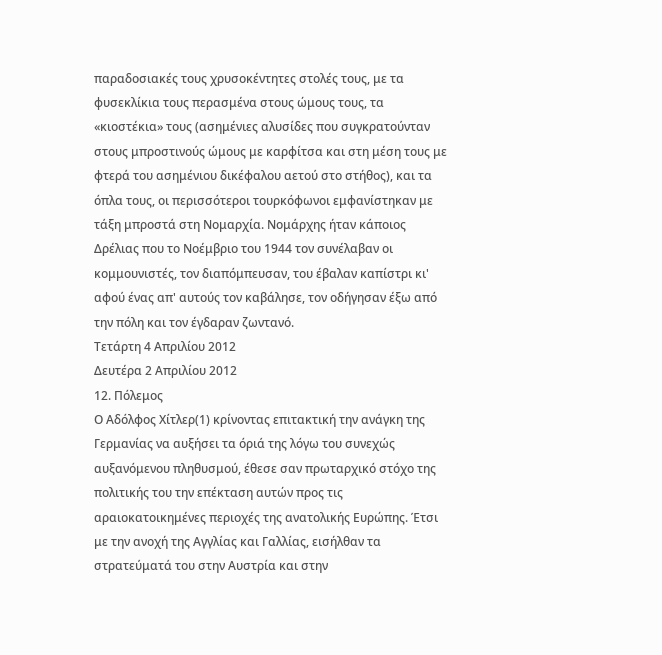παραδοσιακές τους χρυσοκέντητες στολές τους, με τα φυσεκλίκια τους περασμένα στους ώμους τους, τα «κιοστέκια» τους (ασημένιες αλυσίδες που συγκρατούνταν στους μπροστινούς ώμους με καρφίτσα και στη μέση τους με φτερά του ασημένιου δικέφαλου αετού στο στήθος), και τα όπλα τους, οι περισσότεροι τουρκόφωνοι εμφανίστηκαν με τάξη μπροστά στη Νομαρχία. Νομάρχης ήταν κάποιος Δρέλιας που το Νοέμβριο του 1944 τον συνέλαβαν οι κομμουνιστές, τον διαπόμπευσαν, του έβαλαν καπίστρι κι' αφού ένας απ' αυτούς τον καβάλησε, τον οδήγησαν έξω από την πόλη και τον έγδαραν ζωντανό.
Τετάρτη 4 Απριλίου 2012
Δευτέρα 2 Απριλίου 2012
12. Πόλεμος
Ο Αδόλφος Χίτλερ(1) κρίνοντας επιτακτική την ανάγκη της Γερμανίας να αυξήσει τα όριά της λόγω του συνεχώς αυξανόμενου πληθυσμού, έθεσε σαν πρωταρχικό στόχο της πολιτικής του την επέκταση αυτών προς τις αραιοκατοικημένες περιοχές της ανατολικής Ευρώπης. Έτσι με την ανοχή της Αγγλίας και Γαλλίας, εισήλθαν τα στρατεύματά του στην Αυστρία και στην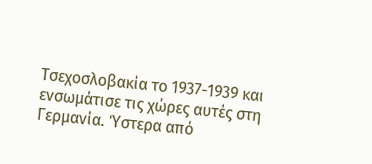Τσεχοσλοβακία το 1937-1939 και ενσωμάτισε τις χώρες αυτές στη Γερμανία. Ύστερα από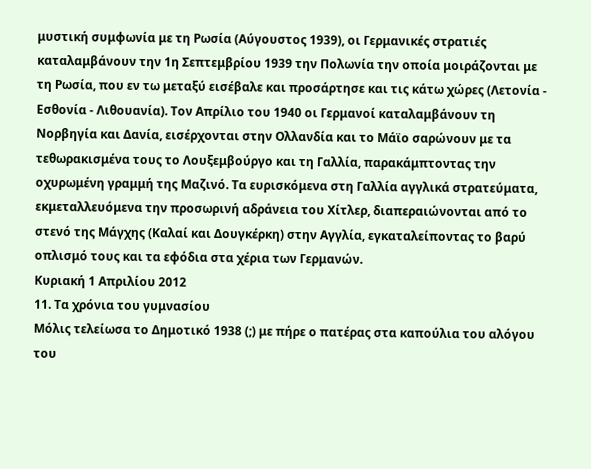μυστική συμφωνία με τη Ρωσία (Αύγουστος 1939), οι Γερμανικές στρατιές καταλαμβάνουν την 1η Σεπτεμβρίου 1939 την Πολωνία την οποία μοιράζονται με τη Ρωσία, που εν τω μεταξύ εισέβαλε και προσάρτησε και τις κάτω χώρες (Λετονία - Εσθονία - Λιθουανία). Τον Απρίλιο του 1940 οι Γερμανοί καταλαμβάνουν τη Νορβηγία και Δανία, εισέρχονται στην Ολλανδία και το Μάϊο σαρώνουν με τα τεθωρακισμένα τους το Λουξεμβούργο και τη Γαλλία, παρακάμπτοντας την οχυρωμένη γραμμή της Μαζινό. Τα ευρισκόμενα στη Γαλλία αγγλικά στρατεύματα, εκμεταλλευόμενα την προσωρινή αδράνεια του Χίτλερ, διαπεραιώνονται από το στενό της Μάγχης (Καλαί και Δουγκέρκη) στην Αγγλία, εγκαταλείποντας το βαρύ οπλισμό τους και τα εφόδια στα χέρια των Γερμανών.
Κυριακή 1 Απριλίου 2012
11. Τα χρόνια του γυμνασίου
Μόλις τελείωσα το Δημοτικό 1938 (;) με πήρε ο πατέρας στα καπούλια του αλόγου του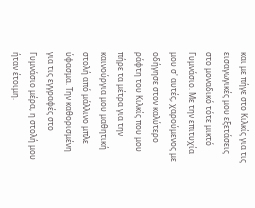και με πήγε στο Κιλκίς για τις εισαγωγικές μου εξετάσεις στο μοναδικό τότε μικτό Γυμνάσιο. Με την επιτυχία μου σ' αυτές, χαρούμενος με οδήγησε στον καλύτερο ράφτη του Κιλκίς που μου πήρε τα μέτρα για την καινούργια μου μαθητική στολή από μάλλινο μπλε ύφασμα. Την καθορισμένη για τις εγγραφές στο Γυμνάσιο μέρα, η στολή μου ήταν έτοιμη.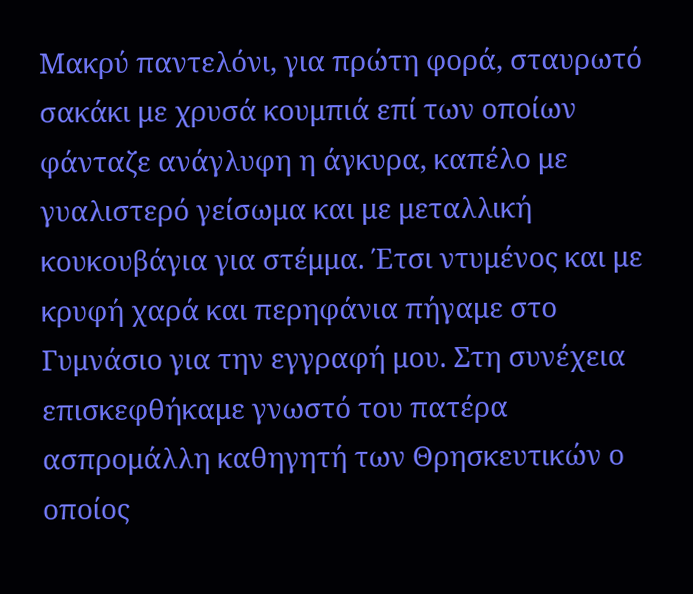Μακρύ παντελόνι, για πρώτη φορά, σταυρωτό σακάκι με χρυσά κουμπιά επί των οποίων φάνταζε ανάγλυφη η άγκυρα, καπέλο με γυαλιστερό γείσωμα και με μεταλλική κουκουβάγια για στέμμα. Έτσι ντυμένος και με κρυφή χαρά και περηφάνια πήγαμε στο Γυμνάσιο για την εγγραφή μου. Στη συνέχεια επισκεφθήκαμε γνωστό του πατέρα ασπρομάλλη καθηγητή των Θρησκευτικών ο οποίος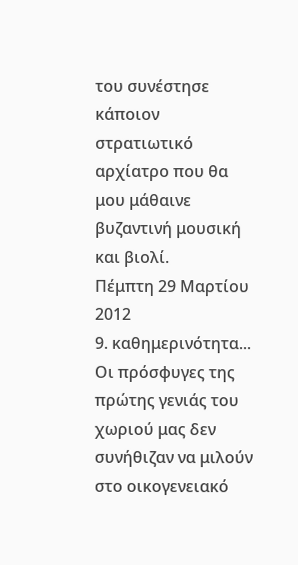του συνέστησε κάποιον στρατιωτικό αρχίατρο που θα μου μάθαινε βυζαντινή μουσική και βιολί.
Πέμπτη 29 Μαρτίου 2012
9. καθημερινότητα...
Οι πρόσφυγες της πρώτης γενιάς του χωριού μας δεν συνήθιζαν να μιλούν στο οικογενειακό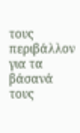τους περιβάλλον για τα βάσανά τους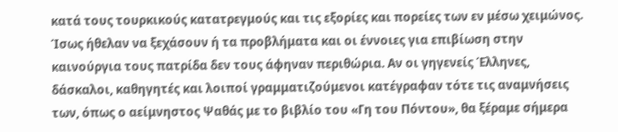κατά τους τουρκικούς κατατρεγμούς και τις εξορίες και πορείες των εν μέσω χειμώνος. Ίσως ήθελαν να ξεχάσουν ή τα προβλήματα και οι έννοιες για επιβίωση στην καινούργια τους πατρίδα δεν τους άφηναν περιθώρια. Αν οι γηγενείς Έλληνες, δάσκαλοι, καθηγητές και λοιποί γραμματιζούμενοι κατέγραφαν τότε τις αναμνήσεις των, όπως ο αείμνηστος Ψαθάς με το βιβλίο του «Γη του Πόντου», θα ξέραμε σήμερα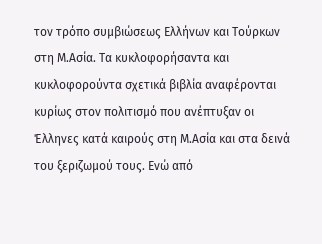τον τρόπο συμβιώσεως Ελλήνων και Τούρκων στη Μ.Ασία. Τα κυκλοφορήσαντα και κυκλοφορούντα σχετικά βιβλία αναφέρονται κυρίως στον πολιτισμό που ανέπτυξαν οι Έλληνες κατά καιρούς στη Μ.Ασία και στα δεινά του ξεριζωμού τους. Ενώ από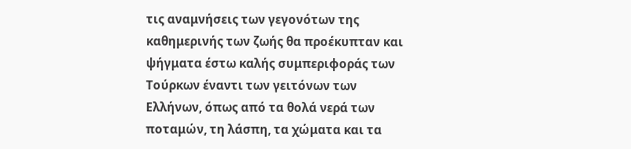τις αναμνήσεις των γεγονότων της καθημερινής των ζωής θα προέκυπταν και ψήγματα έστω καλής συμπεριφοράς των Τούρκων έναντι των γειτόνων των Ελλήνων, όπως από τα θολά νερά των ποταμών, τη λάσπη, τα χώματα και τα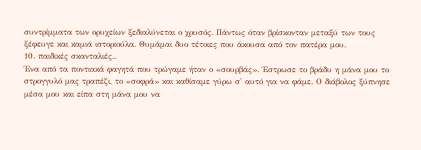συντρίμματα των ορυχείων ξεδιαλύνεται ο χρυσός. Πάντως όταν βρίσκονταν μεταξύ των τους ξέφευγε και καμιά ιστοριούλα. Θυμάμαι δυο τέτοιες που άκουσα από τον πατέρα μου.
10. παιδικές σκανταλιές..
Ένα από τα ποντιακά φαγητά που τρώγαμε ήταν ο «σουρβάς». Έστρωσε το βράδυ η μάνα μου το στρογγυλό μας τραπέζι, το «σοφρά» και καθίσαμε γύρω σ' αυτό για να φάμε. Ο διάβολος ξύπνησε μέσα μου και είπα στη μάνα μου να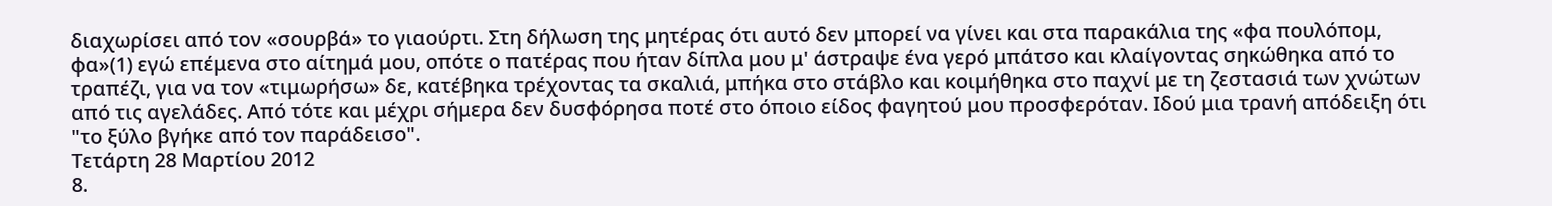διαχωρίσει από τον «σουρβά» το γιαούρτι. Στη δήλωση της μητέρας ότι αυτό δεν μπορεί να γίνει και στα παρακάλια της «φα πουλόπομ, φα»(1) εγώ επέμενα στο αίτημά μου, οπότε ο πατέρας που ήταν δίπλα μου μ' άστραψε ένα γερό μπάτσο και κλαίγοντας σηκώθηκα από το τραπέζι, για να τον «τιμωρήσω» δε, κατέβηκα τρέχοντας τα σκαλιά, μπήκα στο στάβλο και κοιμήθηκα στο παχνί με τη ζεστασιά των χνώτων από τις αγελάδες. Από τότε και μέχρι σήμερα δεν δυσφόρησα ποτέ στο όποιο είδος φαγητού μου προσφερόταν. Ιδού μια τρανή απόδειξη ότι "το ξύλο βγήκε από τον παράδεισο".
Τετάρτη 28 Μαρτίου 2012
8.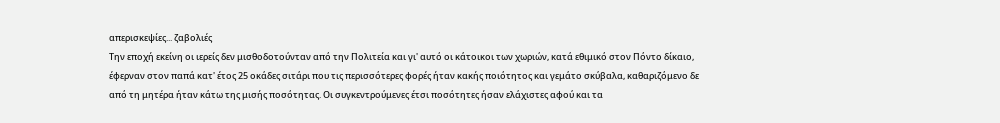απερισκεψίες... ζαβολιές
Την εποχή εκείνη οι ιερείς δεν μισθοδοτούνταν από την Πολιτεία και γι' αυτό οι κάτοικοι των χωριών, κατά εθιμικό στον Πόντο δίκαιο, έφερναν στον παπά κατ' έτος 25 οκάδες σιτάρι που τις περισσότερες φορές ήταν κακής ποιότητος και γεμάτο σκύβαλα, καθαριζόμενο δε από τη μητέρα ήταν κάτω της μισής ποσότητας. Οι συγκεντρούμενες έτσι ποσότητες ήσαν ελάχιστες αφού και τα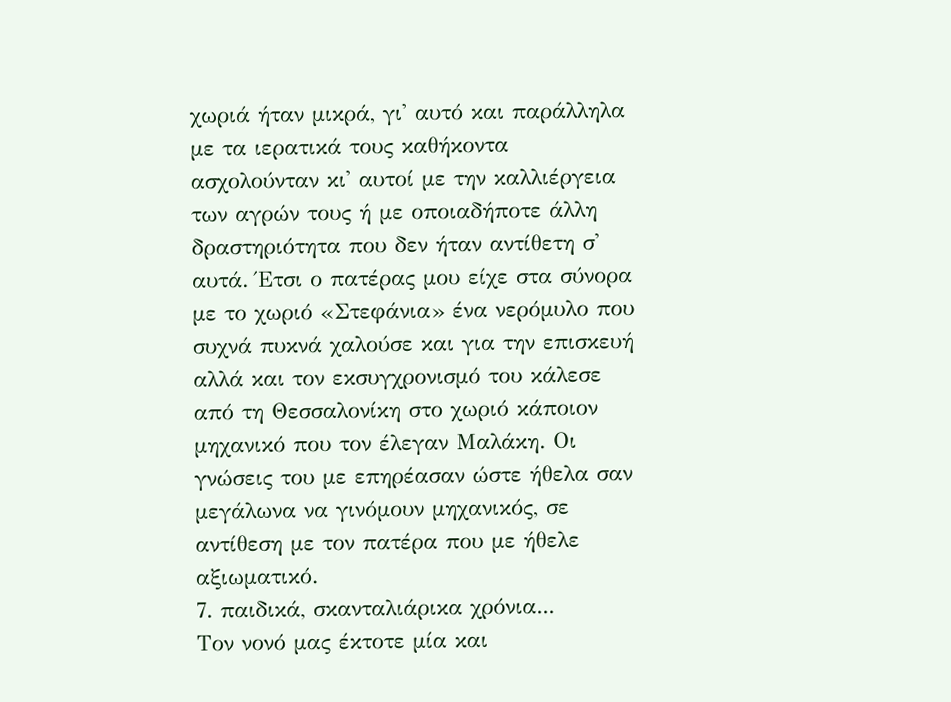χωριά ήταν μικρά, γι' αυτό και παράλληλα με τα ιερατικά τους καθήκοντα ασχολούνταν κι' αυτοί με την καλλιέργεια των αγρών τους ή με οποιαδήποτε άλλη δραστηριότητα που δεν ήταν αντίθετη σ' αυτά. Έτσι ο πατέρας μου είχε στα σύνορα με το χωριό «Στεφάνια» ένα νερόμυλο που συχνά πυκνά χαλούσε και για την επισκευή αλλά και τον εκσυγχρονισμό του κάλεσε από τη Θεσσαλονίκη στο χωριό κάποιον μηχανικό που τον έλεγαν Μαλάκη. Οι γνώσεις του με επηρέασαν ώστε ήθελα σαν μεγάλωνα να γινόμουν μηχανικός, σε αντίθεση με τον πατέρα που με ήθελε αξιωματικό.
7. παιδικά, σκανταλιάρικα χρόνια...
Τον νονό μας έκτοτε μία και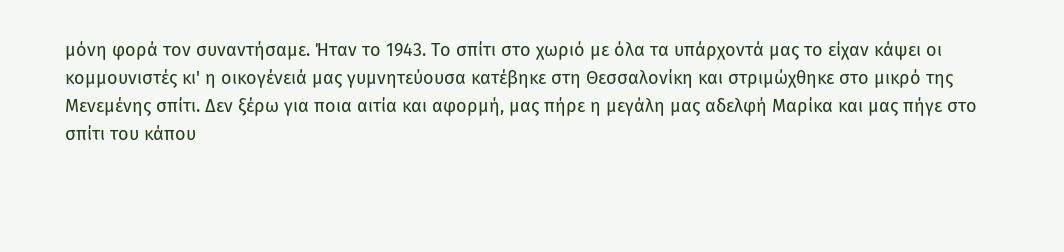μόνη φορά τον συναντήσαμε. Ήταν το 1943. Το σπίτι στο χωριό με όλα τα υπάρχοντά μας το είχαν κάψει οι κομμουνιστές κι' η οικογένειά μας γυμνητεύουσα κατέβηκε στη Θεσσαλονίκη και στριμώχθηκε στο μικρό της Μενεμένης σπίτι. Δεν ξέρω για ποια αιτία και αφορμή, μας πήρε η μεγάλη μας αδελφή Μαρίκα και μας πήγε στο σπίτι του κάπου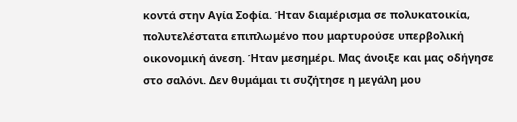κοντά στην Αγία Σοφία. Ήταν διαμέρισμα σε πολυκατοικία, πολυτελέστατα επιπλωμένο που μαρτυρούσε υπερβολική οικονομική άνεση. Ήταν μεσημέρι. Μας άνοιξε και μας οδήγησε στο σαλόνι. Δεν θυμάμαι τι συζήτησε η μεγάλη μου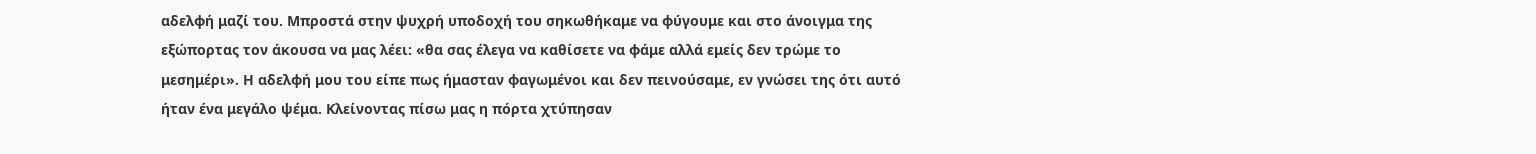αδελφή μαζί του. Μπροστά στην ψυχρή υποδοχή του σηκωθήκαμε να φύγουμε και στο άνοιγμα της εξώπορτας τον άκουσα να μας λέει: «θα σας έλεγα να καθίσετε να φάμε αλλά εμείς δεν τρώμε το μεσημέρι». Η αδελφή μου του είπε πως ήμασταν φαγωμένοι και δεν πεινούσαμε, εν γνώσει της ότι αυτό ήταν ένα μεγάλο ψέμα. Κλείνοντας πίσω μας η πόρτα χτύπησαν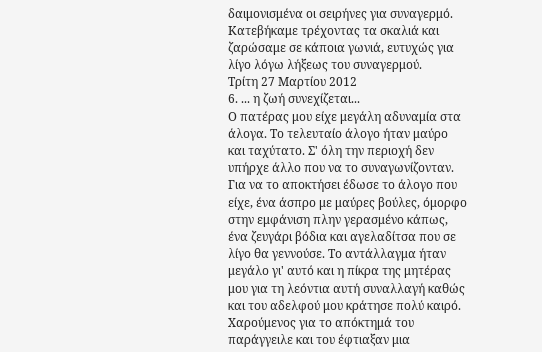δαιμονισμένα οι σειρήνες για συναγερμό. Κατεβήκαμε τρέχοντας τα σκαλιά και ζαρώσαμε σε κάποια γωνιά, ευτυχώς για λίγο λόγω λήξεως του συναγερμού.
Τρίτη 27 Μαρτίου 2012
6. ... η ζωή συνεχίζεται...
Ο πατέρας μου είχε μεγάλη αδυναμία στα άλογα. Το τελευταίο άλογο ήταν μαύρο και ταχύτατο. Σ' όλη την περιοχή δεν υπήρχε άλλο που να το συναγωνίζονταν. Για να το αποκτήσει έδωσε το άλογο που είχε, ένα άσπρο με μαύρες βούλες, όμορφο στην εμφάνιση πλην γερασμένο κάπως, ένα ζευγάρι βόδια και αγελαδίτσα που σε λίγο θα γεννούσε. Το αντάλλαγμα ήταν μεγάλο γι' αυτό και η πίκρα της μητέρας μου για τη λεόντια αυτή συναλλαγή καθώς και του αδελφού μου κράτησε πολύ καιρό. Χαρούμενος για το απόκτημά του παράγγειλε και του έφτιαξαν μια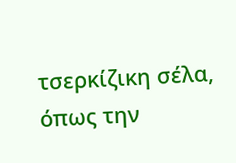τσερκίζικη σέλα, όπως την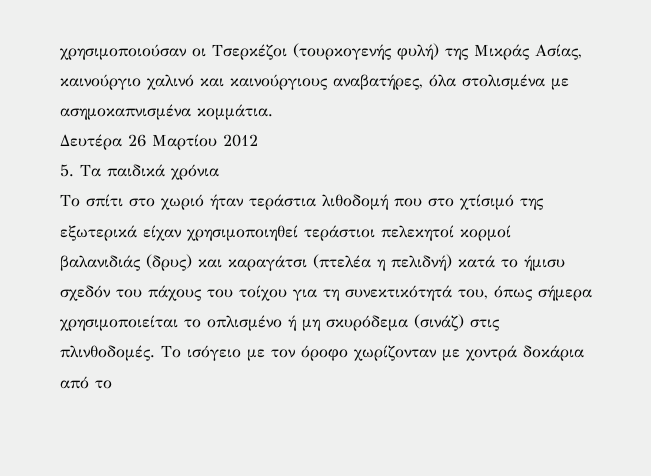χρησιμοποιούσαν οι Τσερκέζοι (τουρκογενής φυλή) της Μικράς Ασίας, καινούργιο χαλινό και καινούργιους αναβατήρες, όλα στολισμένα με ασημοκαπνισμένα κομμάτια.
Δευτέρα 26 Μαρτίου 2012
5. Τα παιδικά χρόνια
Tο σπίτι στο χωριό ήταν τεράστια λιθοδομή που στο χτίσιμό της εξωτερικά είχαν χρησιμοποιηθεί τεράστιοι πελεκητοί κορμοί βαλανιδιάς (δρυς) και καραγάτσι (πτελέα η πελιδνή) κατά το ήμισυ σχεδόν του πάχους του τοίχου για τη συνεκτικότητά του, όπως σήμερα χρησιμοποιείται το οπλισμένο ή μη σκυρόδεμα (σινάζ) στις πλινθοδομές. Το ισόγειο με τον όροφο χωρίζονταν με χοντρά δοκάρια από το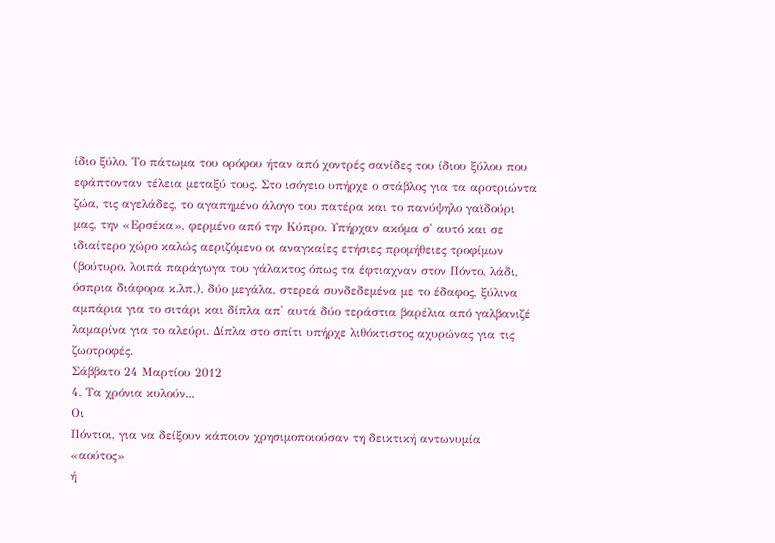ίδιο ξύλο. Το πάτωμα του ορόφου ήταν από χοντρές σανίδες του ίδιου ξύλου που εφάπτονταν τέλεια μεταξύ τους. Στο ισόγειο υπήρχε ο στάβλος για τα αροτριώντα ζώα, τις αγελάδες, το αγαπημένο άλογο του πατέρα και το πανύψηλο γαϊδούρι μας, την «Ερσέκα», φερμένο από την Κύπρο. Υπήρχαν ακόμα σ' αυτό και σε ιδιαίτερο χώρο καλώς αεριζόμενο οι αναγκαίες ετήσιες προμήθειες τροφίμων (βούτυρο, λοιπά παράγωγα του γάλακτος όπως τα έφτιαχναν στον Πόντο, λάδι, όσπρια διάφορα κ.λπ.), δύο μεγάλα, στερεά συνδεδεμένα με το έδαφος, ξύλινα αμπάρια για το σιτάρι και δίπλα απ' αυτά δύο τεράστια βαρέλια από γαλβανιζέ λαμαρίνα για το αλεύρι. Δίπλα στο σπίτι υπήρχε λιθόκτιστος αχυρώνας για τις ζωοτροφές.
Σάββατο 24 Μαρτίου 2012
4. Τα χρόνια κυλούν...
Οι
Πόντιοι, για να δείξουν κάποιον χρησιμοποιούσαν τη δεικτική αντωνυμία «αούτος»
ή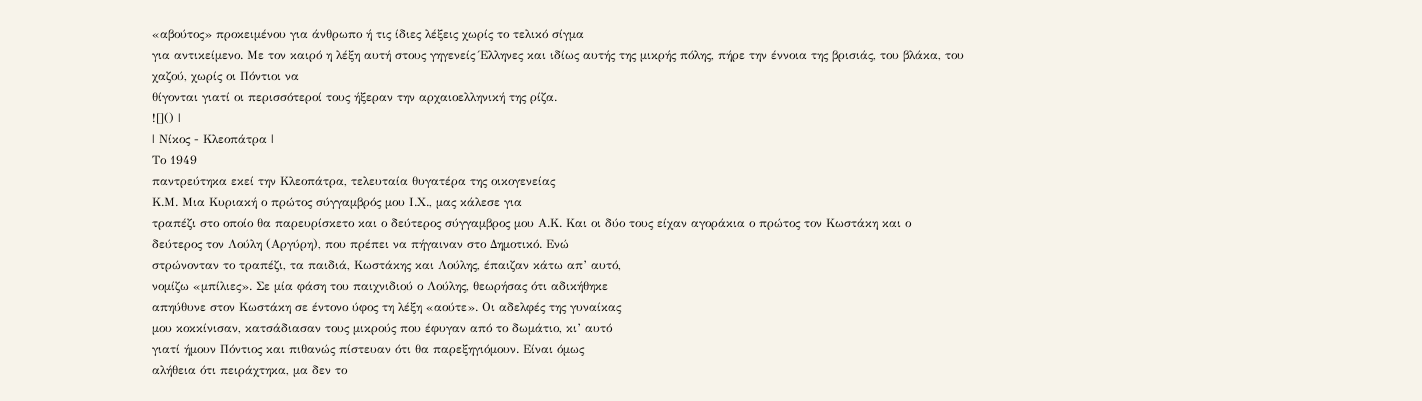«αβούτος» προκειμένου για άνθρωπο ή τις ίδιες λέξεις χωρίς το τελικό σίγμα
για αντικείμενο. Με τον καιρό η λέξη αυτή στους γηγενείς Έλληνες και ιδίως αυτής της μικρής πόλης, πήρε την έννοια της βρισιάς, του βλάκα, του χαζού, χωρίς οι Πόντιοι να
θίγονται γιατί οι περισσότεροί τους ήξεραν την αρχαιοελληνική της ρίζα.
![]() |
| Νίκος - Κλεοπάτρα |
Το 1949
παντρεύτηκα εκεί την Κλεοπάτρα, τελευταία θυγατέρα της οικογενείας
Κ.Μ. Μια Κυριακή ο πρώτος σύγγαμβρός μου Ι.Χ., μας κάλεσε για
τραπέζι στο οποίο θα παρευρίσκετο και ο δεύτερος σύγγαμβρος μου Α.Κ. Και οι δύο τους είχαν αγοράκια ο πρώτος τον Κωστάκη και ο
δεύτερος τον Λούλη (Αργύρη), που πρέπει να πήγαιναν στο Δημοτικό. Ενώ
στρώνονταν το τραπέζι, τα παιδιά, Κωστάκης και Λούλης, έπαιζαν κάτω απ’ αυτό,
νομίζω «μπίλιες». Σε μία φάση του παιχνιδιού ο Λούλης, θεωρήσας ότι αδικήθηκε
απηύθυνε στον Κωστάκη σε έντονο ύφος τη λέξη «αούτε». Οι αδελφές της γυναίκας
μου κοκκίνισαν, κατσάδιασαν τους μικρούς που έφυγαν από το δωμάτιο, κι’ αυτό
γιατί ήμουν Πόντιος και πιθανώς πίστευαν ότι θα παρεξηγιόμουν. Είναι όμως
αλήθεια ότι πειράχτηκα, μα δεν το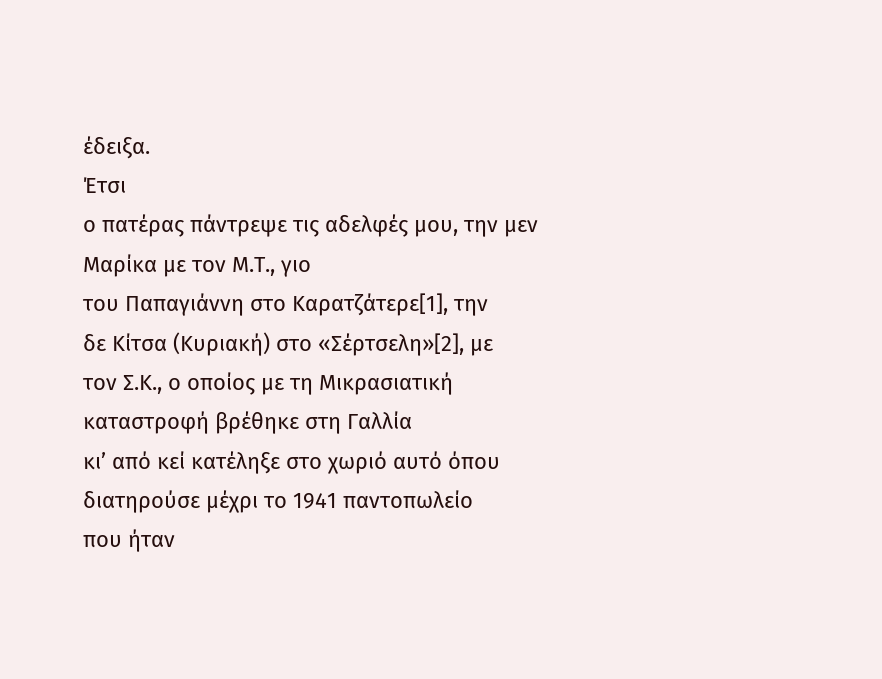έδειξα.
Έτσι
ο πατέρας πάντρεψε τις αδελφές μου, την μεν Μαρίκα με τον Μ.Τ., γιο
του Παπαγιάννη στο Καρατζάτερε[1], την
δε Κίτσα (Κυριακή) στο «Σέρτσελη»[2], με
τον Σ.Κ., ο οποίος με τη Μικρασιατική καταστροφή βρέθηκε στη Γαλλία
κι’ από κεί κατέληξε στο χωριό αυτό όπου διατηρούσε μέχρι το 1941 παντοπωλείο
που ήταν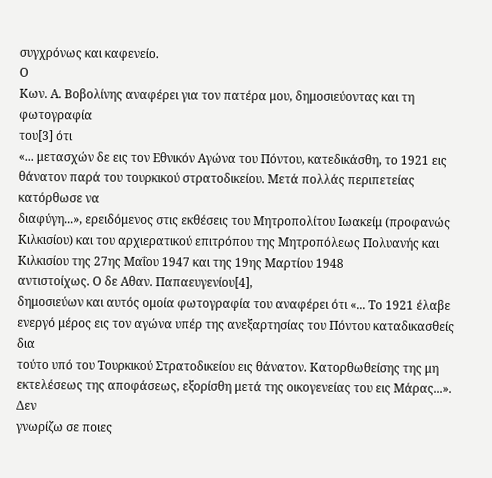συγχρόνως και καφενείο.
Ο
Κων. Α. Βοβολίνης αναφέρει για τον πατέρα μου, δημοσιεύοντας και τη φωτογραφία
του[3] ότι
«... μετασχών δε εις τον Εθνικόν Αγώνα του Πόντου, κατεδικάσθη, το 1921 εις
θάνατον παρά του τουρκικού στρατοδικείου. Μετά πολλάς περιπετείας κατόρθωσε να
διαφύγη...», ερειδόμενος στις εκθέσεις του Μητροπολίτου Ιωακείμ (προφανώς
Κιλκισίου) και του αρχιερατικού επιτρόπου της Μητροπόλεως Πολυανής και
Κιλκισίου της 27ης Μαΐου 1947 και της 19ης Μαρτίου 1948
αντιστοίχως. Ο δε Αθαν. Παπαευγενίου[4],
δημοσιεύων και αυτός ομοία φωτογραφία του αναφέρει ότι «... Το 1921 έλαβε
ενεργό μέρος εις τον αγώνα υπέρ της ανεξαρτησίας του Πόντου καταδικασθείς δια
τούτο υπό του Τουρκικού Στρατοδικείου εις θάνατον. Κατορθωθείσης της μη
εκτελέσεως της αποφάσεως, εξορίσθη μετά της οικογενείας του εις Μάρας...». Δεν
γνωρίζω σε ποιες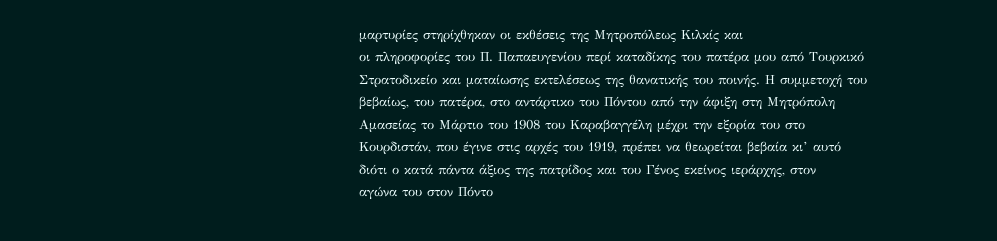μαρτυρίες στηρίχθηκαν οι εκθέσεις της Μητροπόλεως Κιλκίς και
οι πληροφορίες του Π. Παπαευγενίου περί καταδίκης του πατέρα μου από Τουρκικό
Στρατοδικείο και ματαίωσης εκτελέσεως της θανατικής του ποινής. Η συμμετοχή του
βεβαίως, του πατέρα, στο αντάρτικο του Πόντου από την άφιξη στη Μητρόπολη
Αμασείας το Μάρτιο του 1908 του Καραβαγγέλη μέχρι την εξορία του στο
Κουρδιστάν, που έγινε στις αρχές του 1919, πρέπει να θεωρείται βεβαία κι’ αυτό
διότι ο κατά πάντα άξιος της πατρίδος και του Γένος εκείνος ιεράρχης, στον
αγώνα του στον Πόντο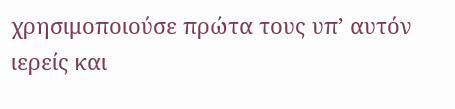χρησιμοποιούσε πρώτα τους υπ’ αυτόν ιερείς και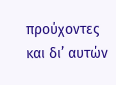προύχοντες
και δι’ αυτών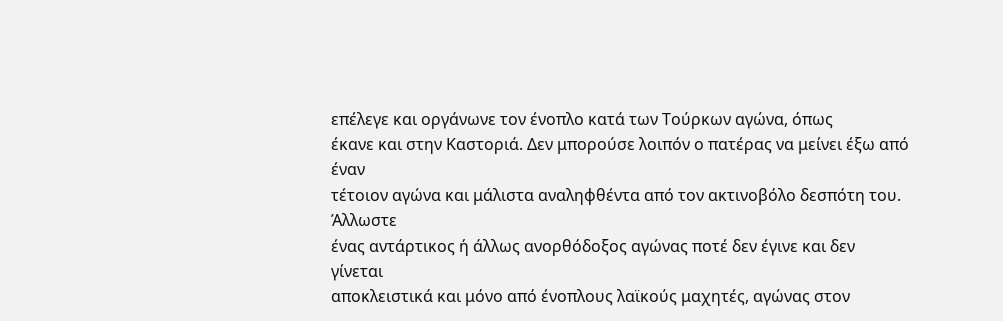επέλεγε και οργάνωνε τον ένοπλο κατά των Τούρκων αγώνα, όπως
έκανε και στην Καστοριά. Δεν μπορούσε λοιπόν ο πατέρας να μείνει έξω από έναν
τέτοιον αγώνα και μάλιστα αναληφθέντα από τον ακτινοβόλο δεσπότη του. Άλλωστε
ένας αντάρτικος ή άλλως ανορθόδοξος αγώνας ποτέ δεν έγινε και δεν γίνεται
αποκλειστικά και μόνο από ένοπλους λαϊκούς μαχητές, αγώνας στον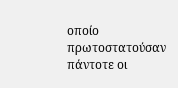οποίο
πρωτοστατούσαν πάντοτε οι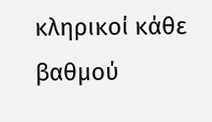κληρικοί κάθε βαθμού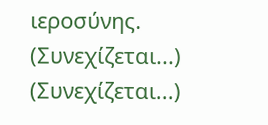ιεροσύνης.
(Συνεχίζεται...)
(Συνεχίζεται...)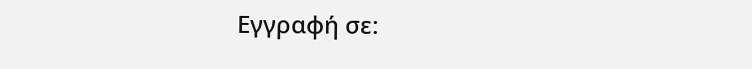Εγγραφή σε: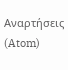Αναρτήσεις (Atom)